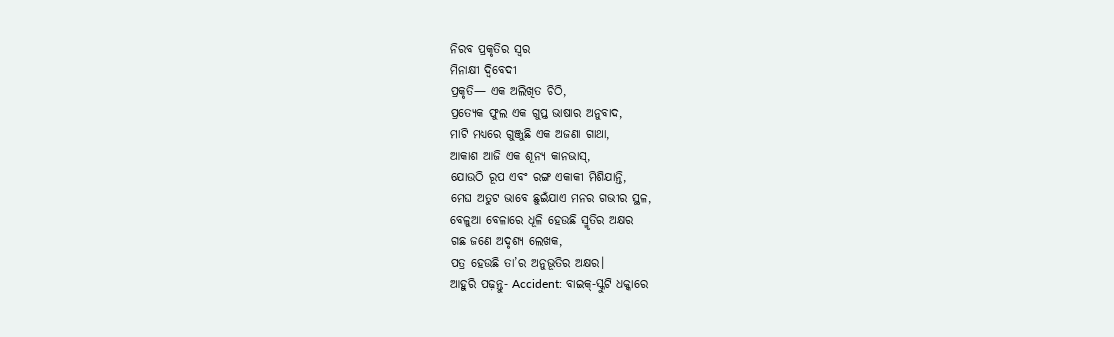ନିରବ ପ୍ରକୃତିର ସ୍ବର
ମିନାକ୍ଷୀ ଦ୍ବିବେଦୀ
ପ୍ରକୃତି— ଏକ ଅଲିଖିତ ଚିଠି,
ପ୍ରତ୍ୟେକ ଫୁଲ ଏକ ଗୁପ୍ତ ଭାଷାର ଅନୁବାଦ,
ମାଟି ମଧ୍ୟରେ ଗୁଞ୍ଜୁଛି ଏକ ଅଜଣା ଗାଥା,
ଆକାଶ ଆଜି ଏକ ଶୂନ୍ୟ କାନଭାସ୍,
ଯୋଉଠି ରୂପ ଏବଂ ରଙ୍ଗ ଏକାକୀ ମିଶିଯାନ୍ତି,
ମେଘ ଅତୁଟ ଭାବେ ଛୁଇଁଯାଏ ମନର ଗଭୀର ସ୍ଥଳ,
ବେଳୁଆ ବେଳାରେ ଧୂଳି ହେଉଛି ସ୍ମୃତିର ଅକ୍ଷର
ଗଛ ଜଣେ ଅଦୃଶ୍ୟ ଲେଖକ,
ପତ୍ର ହେଉଛି ତା’ର ଅନୁଭୂତିର ଅକ୍ଷର।
ଆହୁରି ପଢ଼ନ୍ତୁ- Accident: ବାଇକ୍-ସ୍କୁଟି ଧକ୍କାରେ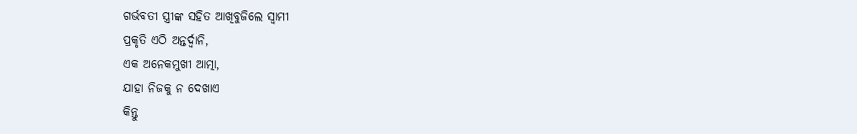ଗର୍ଭବତୀ ସ୍ତ୍ରୀଙ୍କ ସହିତ ଆଖିବୁଜିଲେ ସ୍ବାମୀ
ପ୍ରକୃତି ଏଠି ଅନ୍ତର୍ଦ୍ୱାନି,
ଏକ ଅନେକମୁଖୀ ଆତ୍ମା,
ଯାହା ନିଜକୁ ନ ଦେଖାଏ
କିନ୍ତୁ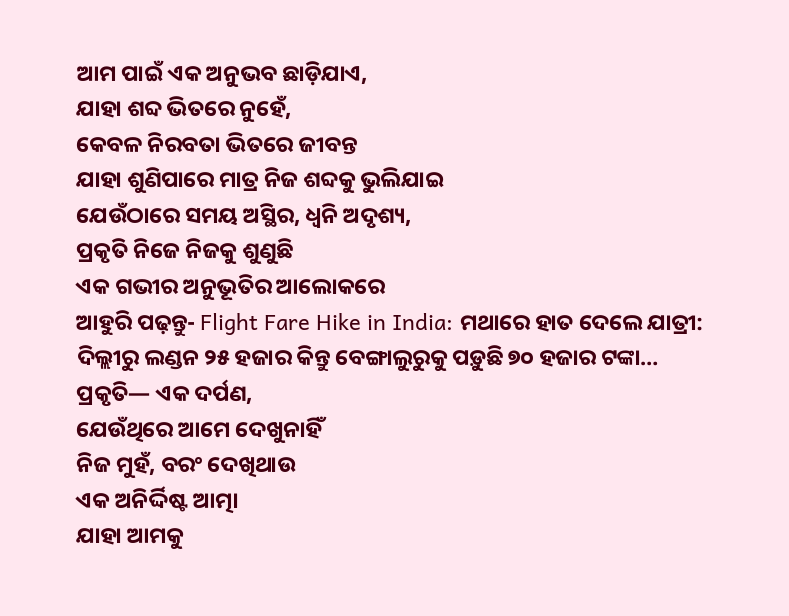ଆମ ପାଇଁ ଏକ ଅନୁଭବ ଛାଡ଼ିଯାଏ,
ଯାହା ଶବ୍ଦ ଭିତରେ ନୁହେଁ,
କେବଳ ନିରବତା ଭିତରେ ଜୀବନ୍ତ
ଯାହା ଶୁଣିପାରେ ମାତ୍ର ନିଜ ଶବ୍ଦକୁ ଭୁଲିଯାଇ
ଯେଉଁଠାରେ ସମୟ ଅସ୍ଥିର, ଧ୍ୱନି ଅଦୃଶ୍ୟ,
ପ୍ରକୃତି ନିଜେ ନିଜକୁ ଶୁଣୁଛି
ଏକ ଗଭୀର ଅନୁଭୂତିର ଆଲୋକରେ
ଆହୁରି ପଢ଼ନ୍ତୁ- Flight Fare Hike in India: ମଥାରେ ହାତ ଦେଲେ ଯାତ୍ରୀ: ଦିଲ୍ଲୀରୁ ଲଣ୍ଡନ ୨୫ ହଜାର କିନ୍ତୁ ବେଙ୍ଗାଲୁରୁକୁ ପଡ଼ୁଛି ୭୦ ହଜାର ଟଙ୍କା…
ପ୍ରକୃତି— ଏକ ଦର୍ପଣ,
ଯେଉଁଥିରେ ଆମେ ଦେଖୁନାହିଁ
ନିଜ ମୁହଁ, ବରଂ ଦେଖିଥାଉ
ଏକ ଅନିର୍ଦ୍ଦିଷ୍ଟ ଆତ୍ମା
ଯାହା ଆମକୁ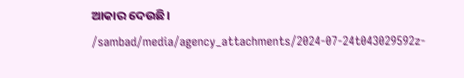ଆକାର ଦେଉଛି।
/sambad/media/agency_attachments/2024-07-24t043029592z-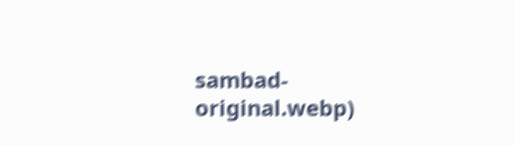sambad-original.webp)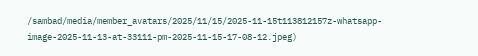/sambad/media/member_avatars/2025/11/15/2025-11-15t113812157z-whatsapp-image-2025-11-13-at-33111-pm-2025-11-15-17-08-12.jpeg)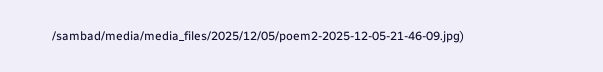/sambad/media/media_files/2025/12/05/poem2-2025-12-05-21-46-09.jpg)